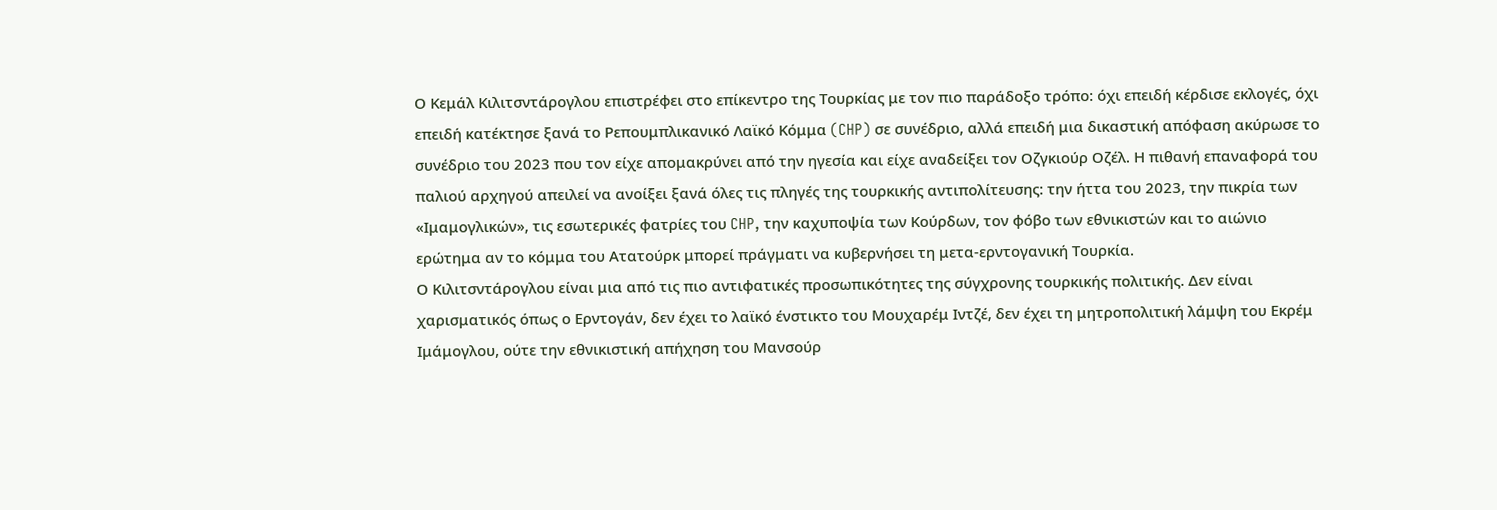Ο Κεμάλ Κιλιτσντάρογλου επιστρέφει στο επίκεντρο της Τουρκίας με τον πιο παράδοξο τρόπο: όχι επειδή κέρδισε εκλογές, όχι επειδή κατέκτησε ξανά το Ρεπουμπλικανικό Λαϊκό Κόμμα (CHP) σε συνέδριο, αλλά επειδή μια δικαστική απόφαση ακύρωσε το συνέδριο του 2023 που τον είχε απομακρύνει από την ηγεσία και είχε αναδείξει τον Οζγκιούρ Οζέλ. Η πιθανή επαναφορά του παλιού αρχηγού απειλεί να ανοίξει ξανά όλες τις πληγές της τουρκικής αντιπολίτευσης: την ήττα του 2023, την πικρία των «Ιμαμογλικών», τις εσωτερικές φατρίες του CHP, την καχυποψία των Κούρδων, τον φόβο των εθνικιστών και το αιώνιο ερώτημα αν το κόμμα του Ατατούρκ μπορεί πράγματι να κυβερνήσει τη μετα-ερντογανική Τουρκία.
Ο Κιλιτσντάρογλου είναι μια από τις πιο αντιφατικές προσωπικότητες της σύγχρονης τουρκικής πολιτικής. Δεν είναι χαρισματικός όπως ο Ερντογάν, δεν έχει το λαϊκό ένστικτο του Μουχαρέμ Ιντζέ, δεν έχει τη μητροπολιτική λάμψη του Εκρέμ Ιμάμογλου, ούτε την εθνικιστική απήχηση του Μανσούρ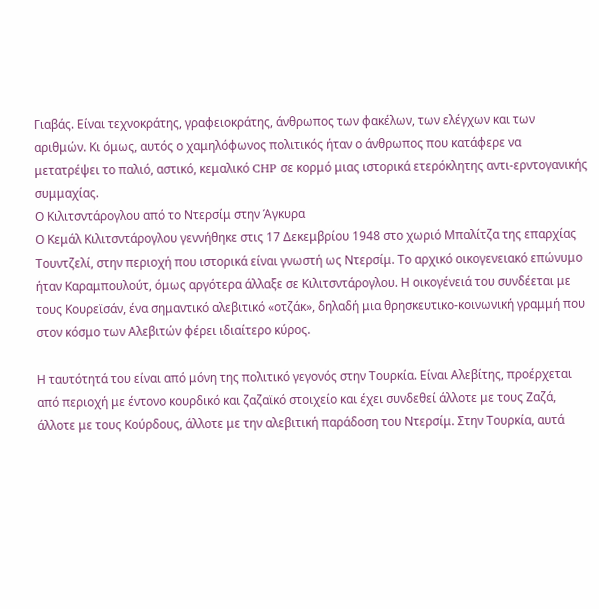Γιαβάς. Είναι τεχνοκράτης, γραφειοκράτης, άνθρωπος των φακέλων, των ελέγχων και των αριθμών. Κι όμως, αυτός ο χαμηλόφωνος πολιτικός ήταν ο άνθρωπος που κατάφερε να μετατρέψει το παλιό, αστικό, κεμαλικό CHP σε κορμό μιας ιστορικά ετερόκλητης αντι-ερντογανικής συμμαχίας.
Ο Κιλιτσντάρογλου από το Ντερσίμ στην Άγκυρα
Ο Κεμάλ Κιλιτσντάρογλου γεννήθηκε στις 17 Δεκεμβρίου 1948 στο χωριό Μπαλίτζα της επαρχίας Τουντζελί, στην περιοχή που ιστορικά είναι γνωστή ως Ντερσίμ. Το αρχικό οικογενειακό επώνυμο ήταν Καραμπουλούτ, όμως αργότερα άλλαξε σε Κιλιτσντάρογλου. Η οικογένειά του συνδέεται με τους Κουρεϊσάν, ένα σημαντικό αλεβιτικό «οτζάκ», δηλαδή μια θρησκευτικο-κοινωνική γραμμή που στον κόσμο των Αλεβιτών φέρει ιδιαίτερο κύρος.

Η ταυτότητά του είναι από μόνη της πολιτικό γεγονός στην Τουρκία. Είναι Αλεβίτης, προέρχεται από περιοχή με έντονο κουρδικό και ζαζαϊκό στοιχείο και έχει συνδεθεί άλλοτε με τους Ζαζά, άλλοτε με τους Κούρδους, άλλοτε με την αλεβιτική παράδοση του Ντερσίμ. Στην Τουρκία, αυτά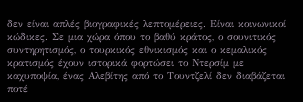δεν είναι απλές βιογραφικές λεπτομέρειες. Είναι κοινωνικοί κώδικες. Σε μια χώρα όπου το βαθύ κράτος, ο σουνιτικός συντηρητισμός, ο τουρκικός εθνικισμός και ο κεμαλικός κρατισμός έχουν ιστορικά φορτώσει το Ντερσίμ με καχυποψία, ένας Αλεβίτης από το Τουντζελί δεν διαβάζεται ποτέ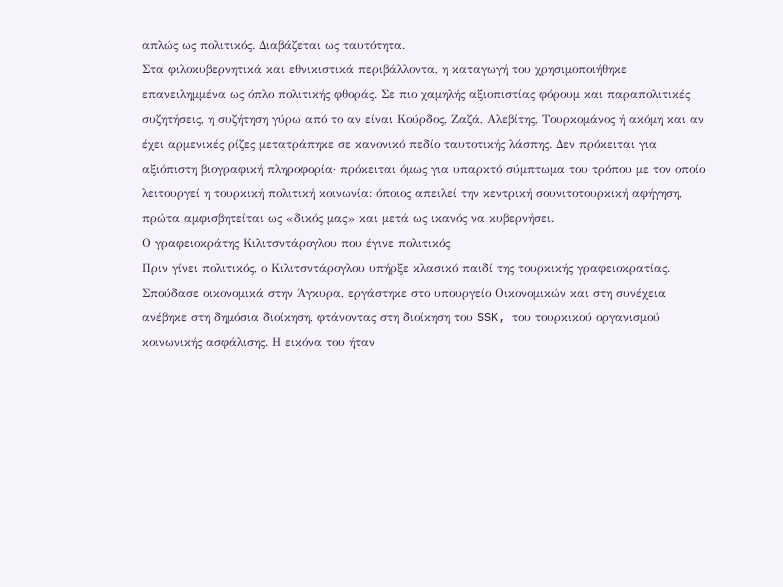απλώς ως πολιτικός. Διαβάζεται ως ταυτότητα.
Στα φιλοκυβερνητικά και εθνικιστικά περιβάλλοντα, η καταγωγή του χρησιμοποιήθηκε επανειλημμένα ως όπλο πολιτικής φθοράς. Σε πιο χαμηλής αξιοπιστίας φόρουμ και παραπολιτικές συζητήσεις, η συζήτηση γύρω από το αν είναι Κούρδος, Ζαζά, Αλεβίτης, Τουρκομάνος ή ακόμη και αν έχει αρμενικές ρίζες μετατράπηκε σε κανονικό πεδίο ταυτοτικής λάσπης. Δεν πρόκειται για αξιόπιστη βιογραφική πληροφορία· πρόκειται όμως για υπαρκτό σύμπτωμα του τρόπου με τον οποίο λειτουργεί η τουρκική πολιτική κοινωνία: όποιος απειλεί την κεντρική σουνιτοτουρκική αφήγηση, πρώτα αμφισβητείται ως «δικός μας» και μετά ως ικανός να κυβερνήσει.
Ο γραφειοκράτης Κιλιτσντάρογλου που έγινε πολιτικός
Πριν γίνει πολιτικός, ο Κιλιτσντάρογλου υπήρξε κλασικό παιδί της τουρκικής γραφειοκρατίας. Σπούδασε οικονομικά στην Άγκυρα, εργάστηκε στο υπουργείο Οικονομικών και στη συνέχεια ανέβηκε στη δημόσια διοίκηση, φτάνοντας στη διοίκηση του SSK, του τουρκικού οργανισμού κοινωνικής ασφάλισης. Η εικόνα του ήταν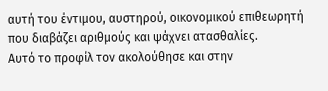αυτή του έντιμου, αυστηρού, οικονομικού επιθεωρητή που διαβάζει αριθμούς και ψάχνει ατασθαλίες.
Αυτό το προφίλ τον ακολούθησε και στην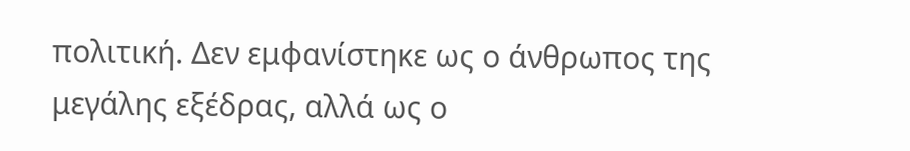πολιτική. Δεν εμφανίστηκε ως ο άνθρωπος της μεγάλης εξέδρας, αλλά ως ο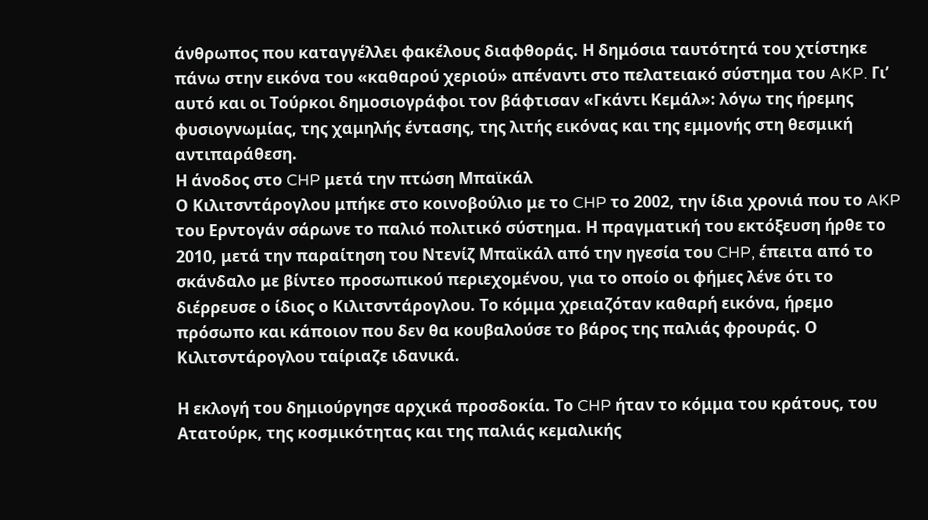άνθρωπος που καταγγέλλει φακέλους διαφθοράς. Η δημόσια ταυτότητά του χτίστηκε πάνω στην εικόνα του «καθαρού χεριού» απέναντι στο πελατειακό σύστημα του AKP. Γι’ αυτό και οι Τούρκοι δημοσιογράφοι τον βάφτισαν «Γκάντι Κεμάλ»: λόγω της ήρεμης φυσιογνωμίας, της χαμηλής έντασης, της λιτής εικόνας και της εμμονής στη θεσμική αντιπαράθεση.
Η άνοδος στο CHP μετά την πτώση Μπαϊκάλ
Ο Κιλιτσντάρογλου μπήκε στο κοινοβούλιο με το CHP το 2002, την ίδια χρονιά που το AKP του Ερντογάν σάρωνε το παλιό πολιτικό σύστημα. Η πραγματική του εκτόξευση ήρθε το 2010, μετά την παραίτηση του Ντενίζ Μπαϊκάλ από την ηγεσία του CHP, έπειτα από το σκάνδαλο με βίντεο προσωπικού περιεχομένου, για το οποίο οι φήμες λένε ότι το διέρρευσε ο ίδιος ο Κιλιτσντάρογλου. Το κόμμα χρειαζόταν καθαρή εικόνα, ήρεμο πρόσωπο και κάποιον που δεν θα κουβαλούσε το βάρος της παλιάς φρουράς. Ο Κιλιτσντάρογλου ταίριαζε ιδανικά.

Η εκλογή του δημιούργησε αρχικά προσδοκία. Το CHP ήταν το κόμμα του κράτους, του Ατατούρκ, της κοσμικότητας και της παλιάς κεμαλικής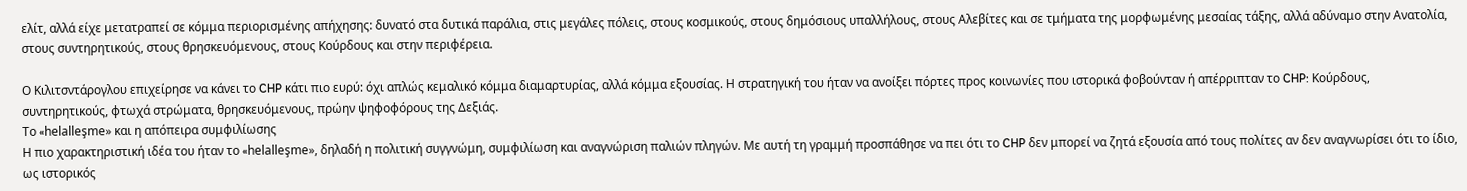ελίτ, αλλά είχε μετατραπεί σε κόμμα περιορισμένης απήχησης: δυνατό στα δυτικά παράλια, στις μεγάλες πόλεις, στους κοσμικούς, στους δημόσιους υπαλλήλους, στους Αλεβίτες και σε τμήματα της μορφωμένης μεσαίας τάξης, αλλά αδύναμο στην Ανατολία, στους συντηρητικούς, στους θρησκευόμενους, στους Κούρδους και στην περιφέρεια.

Ο Κιλιτσντάρογλου επιχείρησε να κάνει το CHP κάτι πιο ευρύ: όχι απλώς κεμαλικό κόμμα διαμαρτυρίας, αλλά κόμμα εξουσίας. Η στρατηγική του ήταν να ανοίξει πόρτες προς κοινωνίες που ιστορικά φοβούνταν ή απέρριπταν το CHP: Κούρδους, συντηρητικούς, φτωχά στρώματα, θρησκευόμενους, πρώην ψηφοφόρους της Δεξιάς.
Το «helalleşme» και η απόπειρα συμφιλίωσης
Η πιο χαρακτηριστική ιδέα του ήταν το «helalleşme», δηλαδή η πολιτική συγγνώμη, συμφιλίωση και αναγνώριση παλιών πληγών. Με αυτή τη γραμμή προσπάθησε να πει ότι το CHP δεν μπορεί να ζητά εξουσία από τους πολίτες αν δεν αναγνωρίσει ότι το ίδιο, ως ιστορικός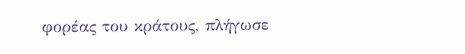φορέας του κράτους, πλήγωσε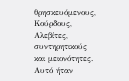θρησκευόμενους, Κούρδους, Αλεβίτες, συντηρητικούς και μειονότητες.
Αυτό ήταν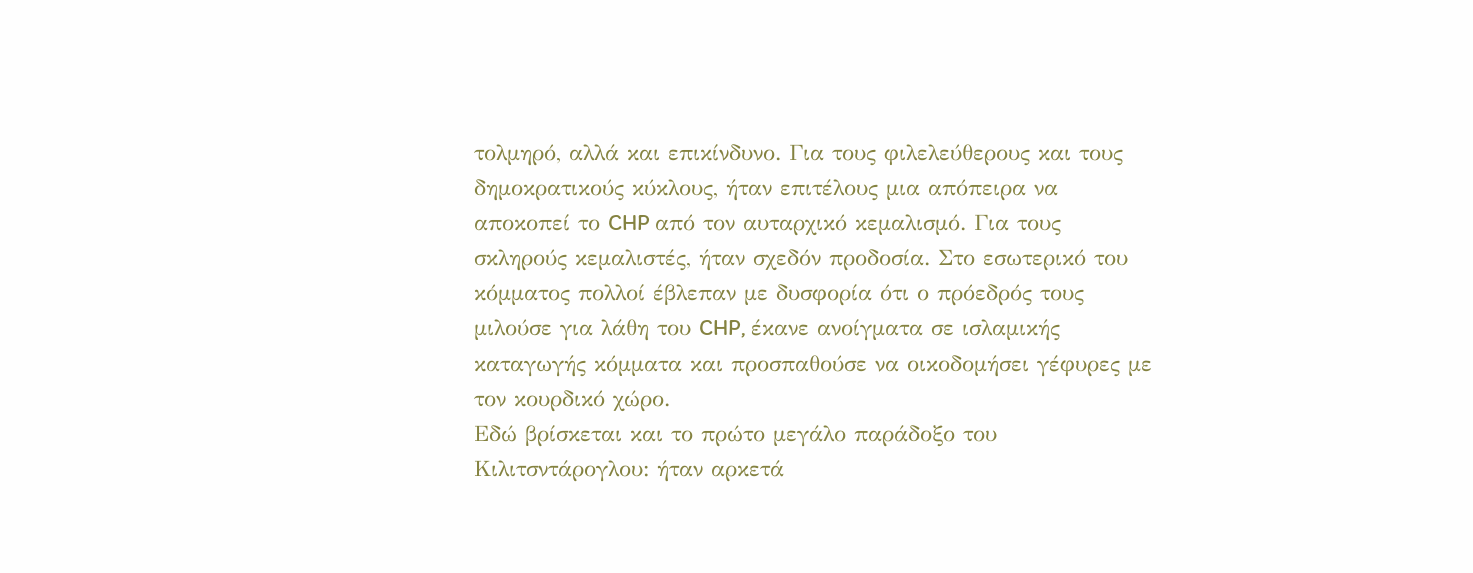τολμηρό, αλλά και επικίνδυνο. Για τους φιλελεύθερους και τους δημοκρατικούς κύκλους, ήταν επιτέλους μια απόπειρα να αποκοπεί το CHP από τον αυταρχικό κεμαλισμό. Για τους σκληρούς κεμαλιστές, ήταν σχεδόν προδοσία. Στο εσωτερικό του κόμματος πολλοί έβλεπαν με δυσφορία ότι ο πρόεδρός τους μιλούσε για λάθη του CHP, έκανε ανοίγματα σε ισλαμικής καταγωγής κόμματα και προσπαθούσε να οικοδομήσει γέφυρες με τον κουρδικό χώρο.
Εδώ βρίσκεται και το πρώτο μεγάλο παράδοξο του Κιλιτσντάρογλου: ήταν αρκετά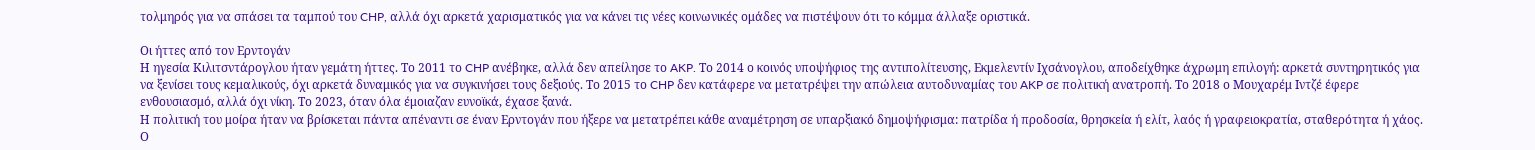τολμηρός για να σπάσει τα ταμπού του CHP, αλλά όχι αρκετά χαρισματικός για να κάνει τις νέες κοινωνικές ομάδες να πιστέψουν ότι το κόμμα άλλαξε οριστικά.

Οι ήττες από τον Ερντογάν
Η ηγεσία Κιλιτσντάρογλου ήταν γεμάτη ήττες. Το 2011 το CHP ανέβηκε, αλλά δεν απείλησε το AKP. Το 2014 ο κοινός υποψήφιος της αντιπολίτευσης, Εκμελεντίν Ιχσάνογλου, αποδείχθηκε άχρωμη επιλογή: αρκετά συντηρητικός για να ξενίσει τους κεμαλικούς, όχι αρκετά δυναμικός για να συγκινήσει τους δεξιούς. Το 2015 το CHP δεν κατάφερε να μετατρέψει την απώλεια αυτοδυναμίας του AKP σε πολιτική ανατροπή. Το 2018 ο Μουχαρέμ Ιντζέ έφερε ενθουσιασμό, αλλά όχι νίκη. Το 2023, όταν όλα έμοιαζαν ευνοϊκά, έχασε ξανά.
Η πολιτική του μοίρα ήταν να βρίσκεται πάντα απέναντι σε έναν Ερντογάν που ήξερε να μετατρέπει κάθε αναμέτρηση σε υπαρξιακό δημοψήφισμα: πατρίδα ή προδοσία, θρησκεία ή ελίτ, λαός ή γραφειοκρατία, σταθερότητα ή χάος. Ο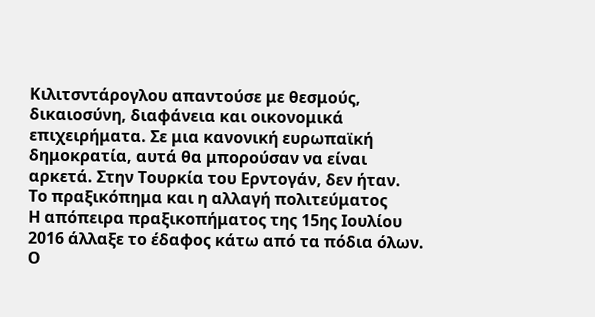Κιλιτσντάρογλου απαντούσε με θεσμούς, δικαιοσύνη, διαφάνεια και οικονομικά επιχειρήματα. Σε μια κανονική ευρωπαϊκή δημοκρατία, αυτά θα μπορούσαν να είναι αρκετά. Στην Τουρκία του Ερντογάν, δεν ήταν.
Το πραξικόπημα και η αλλαγή πολιτεύματος
Η απόπειρα πραξικοπήματος της 15ης Ιουλίου 2016 άλλαξε το έδαφος κάτω από τα πόδια όλων. Ο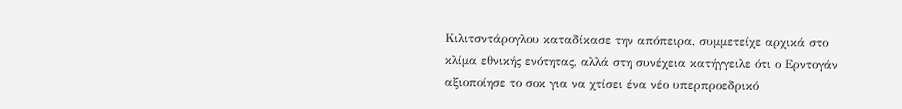Κιλιτσντάρογλου καταδίκασε την απόπειρα, συμμετείχε αρχικά στο κλίμα εθνικής ενότητας, αλλά στη συνέχεια κατήγγειλε ότι ο Ερντογάν αξιοποίησε το σοκ για να χτίσει ένα νέο υπερπροεδρικό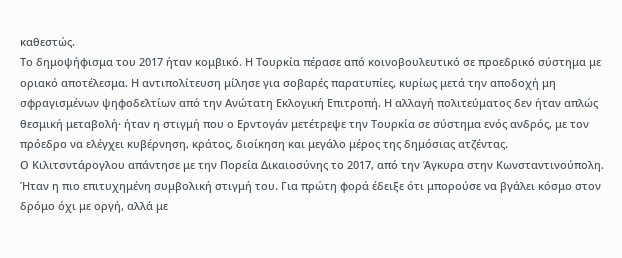καθεστώς.
Το δημοψήφισμα του 2017 ήταν κομβικό. Η Τουρκία πέρασε από κοινοβουλευτικό σε προεδρικό σύστημα με οριακό αποτέλεσμα. Η αντιπολίτευση μίλησε για σοβαρές παρατυπίες, κυρίως μετά την αποδοχή μη σφραγισμένων ψηφοδελτίων από την Ανώτατη Εκλογική Επιτροπή. Η αλλαγή πολιτεύματος δεν ήταν απλώς θεσμική μεταβολή· ήταν η στιγμή που ο Ερντογάν μετέτρεψε την Τουρκία σε σύστημα ενός ανδρός, με τον πρόεδρο να ελέγχει κυβέρνηση, κράτος, διοίκηση και μεγάλο μέρος της δημόσιας ατζέντας.
Ο Κιλιτσντάρογλου απάντησε με την Πορεία Δικαιοσύνης το 2017, από την Άγκυρα στην Κωνσταντινούπολη. Ήταν η πιο επιτυχημένη συμβολική στιγμή του. Για πρώτη φορά έδειξε ότι μπορούσε να βγάλει κόσμο στον δρόμο όχι με οργή, αλλά με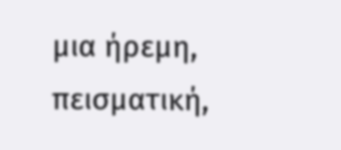μια ήρεμη, πεισματική,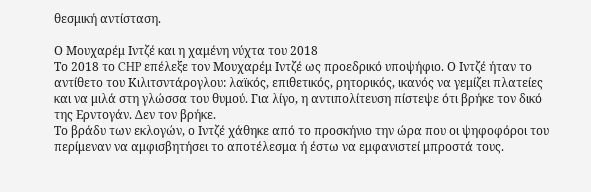θεσμική αντίσταση.

Ο Μουχαρέμ Ιντζέ και η χαμένη νύχτα του 2018
Το 2018 το CHP επέλεξε τον Μουχαρέμ Ιντζέ ως προεδρικό υποψήφιο. Ο Ιντζέ ήταν το αντίθετο του Κιλιτσντάρογλου: λαϊκός, επιθετικός, ρητορικός, ικανός να γεμίζει πλατείες και να μιλά στη γλώσσα του θυμού. Για λίγο, η αντιπολίτευση πίστεψε ότι βρήκε τον δικό της Ερντογάν. Δεν τον βρήκε.
Το βράδυ των εκλογών, ο Ιντζέ χάθηκε από το προσκήνιο την ώρα που οι ψηφοφόροι του περίμεναν να αμφισβητήσει το αποτέλεσμα ή έστω να εμφανιστεί μπροστά τους.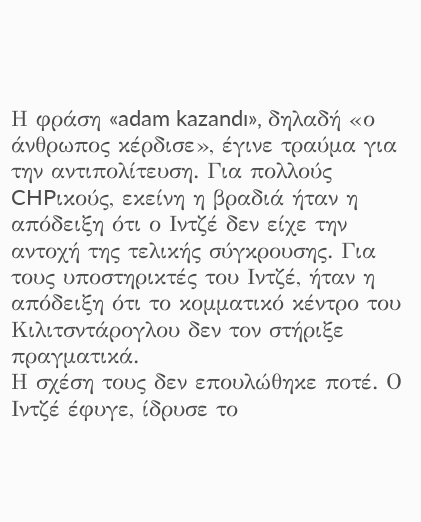Η φράση «adam kazandı», δηλαδή «ο άνθρωπος κέρδισε», έγινε τραύμα για την αντιπολίτευση. Για πολλούς CHPικούς, εκείνη η βραδιά ήταν η απόδειξη ότι ο Ιντζέ δεν είχε την αντοχή της τελικής σύγκρουσης. Για τους υποστηρικτές του Ιντζέ, ήταν η απόδειξη ότι το κομματικό κέντρο του Κιλιτσντάρογλου δεν τον στήριξε πραγματικά.
Η σχέση τους δεν επουλώθηκε ποτέ. Ο Ιντζέ έφυγε, ίδρυσε το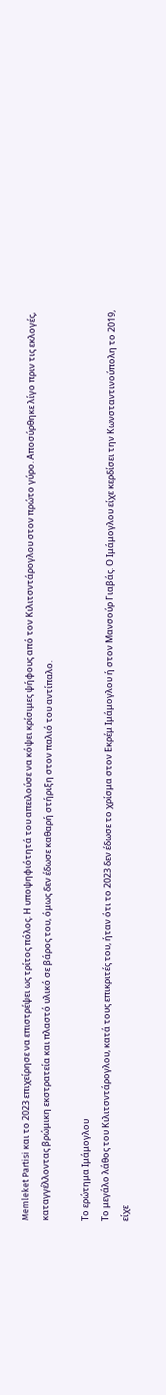Memleket Partisi και το 2023 επιχείρησε να επιστρέψει ως τρίτος πόλος. Η υποψηφιότητά του απειλούσε να κόψει κρίσιμες ψήφους από τον Κιλιτσντάρογλου στον πρώτο γύρο. Αποσύρθηκε λίγο πριν τις εκλογές, καταγγέλλοντας βρώμικη εκστρατεία και πλαστό υλικό σε βάρος του, όμως δεν έδωσε καθαρή στήριξη στον παλιό του αντίπαλο.

Το ερώτημα Ιμάμογλου
Το μεγάλο λάθος του Κιλιτσντάρογλου, κατά τους επικριτές του, ήταν ότι το 2023 δεν έδωσε το χρίσμα στον Εκρέμ Ιμάμογλου ή στον Μανσούρ Γιαβάς. Ο Ιμάμογλου είχε κερδίσει την Κωνσταντινούπολη το 2019, είχε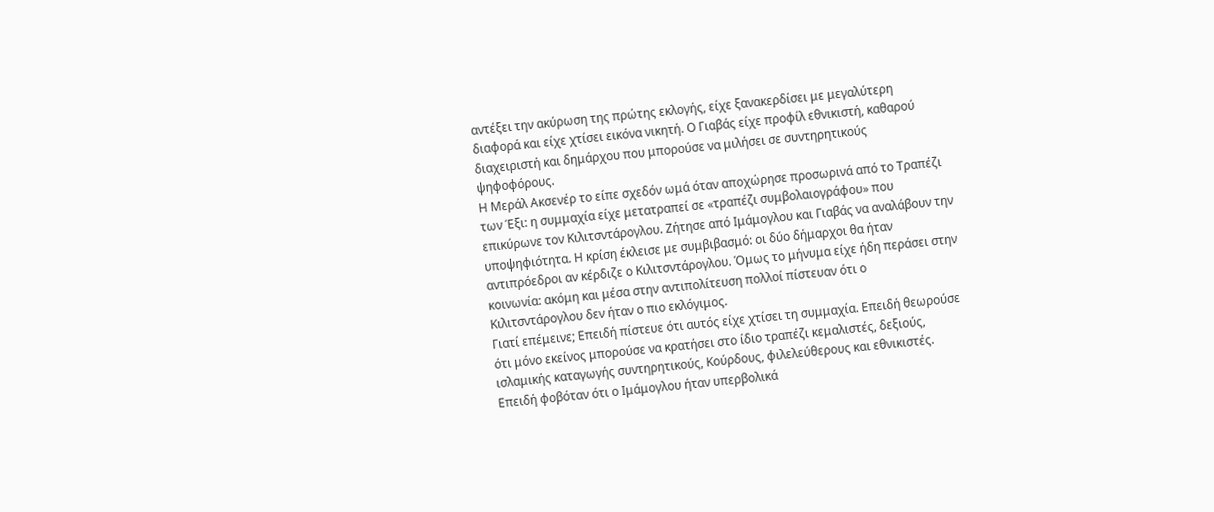αντέξει την ακύρωση της πρώτης εκλογής, είχε ξανακερδίσει με μεγαλύτερη διαφορά και είχε χτίσει εικόνα νικητή. Ο Γιαβάς είχε προφίλ εθνικιστή, καθαρού διαχειριστή και δημάρχου που μπορούσε να μιλήσει σε συντηρητικούς ψηφοφόρους.
Η Μεράλ Ακσενέρ το είπε σχεδόν ωμά όταν αποχώρησε προσωρινά από το Τραπέζι των Έξι: η συμμαχία είχε μετατραπεί σε «τραπέζι συμβολαιογράφου» που επικύρωνε τον Κιλιτσντάρογλου. Ζήτησε από Ιμάμογλου και Γιαβάς να αναλάβουν την υποψηφιότητα. Η κρίση έκλεισε με συμβιβασμό: οι δύο δήμαρχοι θα ήταν αντιπρόεδροι αν κέρδιζε ο Κιλιτσντάρογλου. Όμως το μήνυμα είχε ήδη περάσει στην κοινωνία: ακόμη και μέσα στην αντιπολίτευση πολλοί πίστευαν ότι ο Κιλιτσντάρογλου δεν ήταν ο πιο εκλόγιμος.
Γιατί επέμεινε; Επειδή πίστευε ότι αυτός είχε χτίσει τη συμμαχία. Επειδή θεωρούσε ότι μόνο εκείνος μπορούσε να κρατήσει στο ίδιο τραπέζι κεμαλιστές, δεξιούς, ισλαμικής καταγωγής συντηρητικούς, Κούρδους, φιλελεύθερους και εθνικιστές. Επειδή φοβόταν ότι ο Ιμάμογλου ήταν υπερβολικά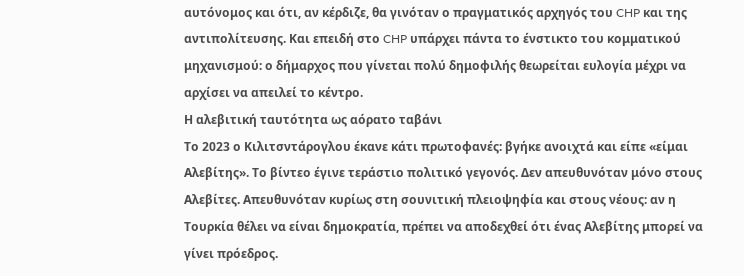αυτόνομος και ότι, αν κέρδιζε, θα γινόταν ο πραγματικός αρχηγός του CHP και της αντιπολίτευσης. Και επειδή στο CHP υπάρχει πάντα το ένστικτο του κομματικού μηχανισμού: ο δήμαρχος που γίνεται πολύ δημοφιλής θεωρείται ευλογία μέχρι να αρχίσει να απειλεί το κέντρο.
Η αλεβιτική ταυτότητα ως αόρατο ταβάνι
Το 2023 ο Κιλιτσντάρογλου έκανε κάτι πρωτοφανές: βγήκε ανοιχτά και είπε «είμαι Αλεβίτης». Το βίντεο έγινε τεράστιο πολιτικό γεγονός. Δεν απευθυνόταν μόνο στους Αλεβίτες. Απευθυνόταν κυρίως στη σουνιτική πλειοψηφία και στους νέους: αν η Τουρκία θέλει να είναι δημοκρατία, πρέπει να αποδεχθεί ότι ένας Αλεβίτης μπορεί να γίνει πρόεδρος.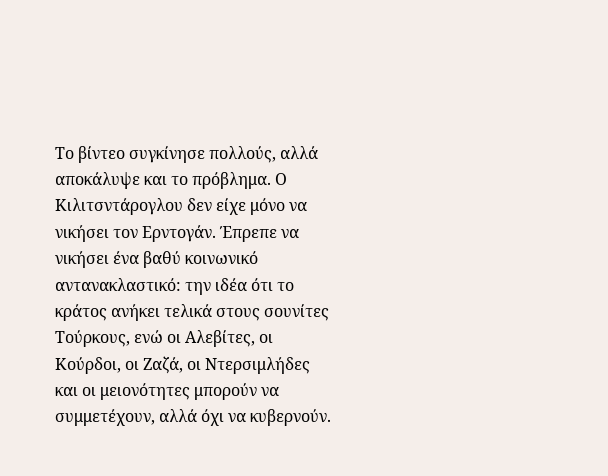Το βίντεο συγκίνησε πολλούς, αλλά αποκάλυψε και το πρόβλημα. Ο Κιλιτσντάρογλου δεν είχε μόνο να νικήσει τον Ερντογάν. Έπρεπε να νικήσει ένα βαθύ κοινωνικό αντανακλαστικό: την ιδέα ότι το κράτος ανήκει τελικά στους σουνίτες Τούρκους, ενώ οι Αλεβίτες, οι Κούρδοι, οι Ζαζά, οι Ντερσιμλήδες και οι μειονότητες μπορούν να συμμετέχουν, αλλά όχι να κυβερνούν.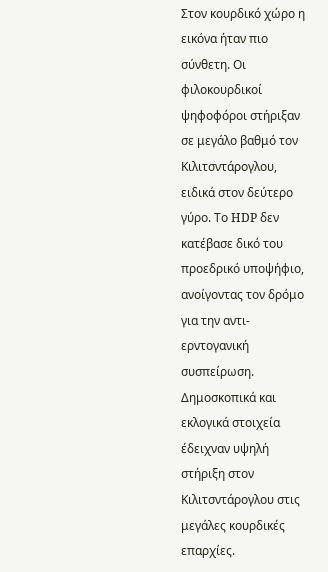Στον κουρδικό χώρο η εικόνα ήταν πιο σύνθετη. Οι φιλοκουρδικοί ψηφοφόροι στήριξαν σε μεγάλο βαθμό τον Κιλιτσντάρογλου, ειδικά στον δεύτερο γύρο. Το HDP δεν κατέβασε δικό του προεδρικό υποψήφιο, ανοίγοντας τον δρόμο για την αντι-ερντογανική συσπείρωση. Δημοσκοπικά και εκλογικά στοιχεία έδειχναν υψηλή στήριξη στον Κιλιτσντάρογλου στις μεγάλες κουρδικές επαρχίες.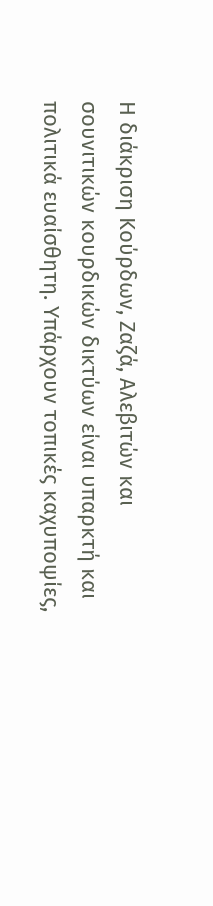Η διάκριση Κούρδων, Ζαζά, Αλεβιτών και σουνιτικών κουρδικών δικτύων είναι υπαρκτή και πολιτικά ευαίσθητη. Υπάρχουν τοπικές καχυποψίες,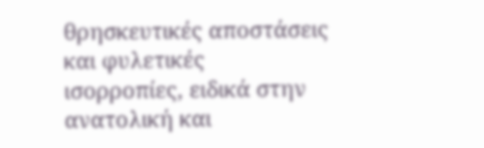θρησκευτικές αποστάσεις και φυλετικές ισορροπίες, ειδικά στην ανατολική και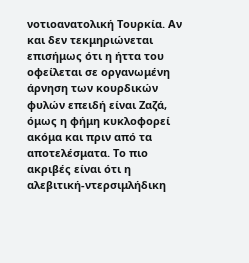νοτιοανατολική Τουρκία. Αν και δεν τεκμηριώνεται επισήμως ότι η ήττα του οφείλεται σε οργανωμένη άρνηση των κουρδικών φυλών επειδή είναι Ζαζά, όμως η φήμη κυκλοφορεί ακόμα και πριν από τα αποτελέσματα. Το πιο ακριβές είναι ότι η αλεβιτική-ντερσιμλήδικη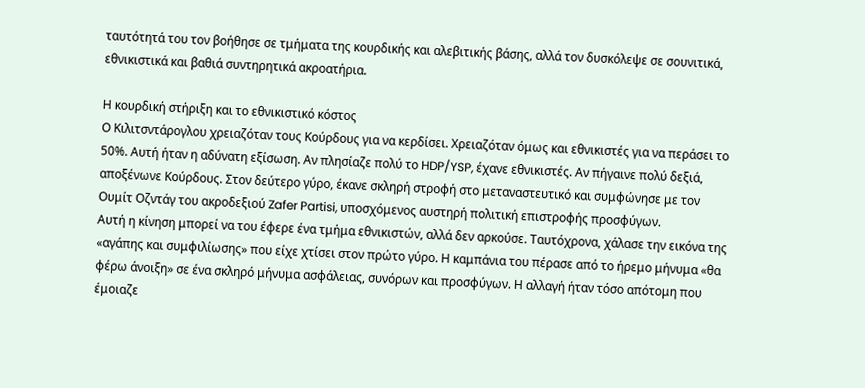ταυτότητά του τον βοήθησε σε τμήματα της κουρδικής και αλεβιτικής βάσης, αλλά τον δυσκόλεψε σε σουνιτικά, εθνικιστικά και βαθιά συντηρητικά ακροατήρια.

Η κουρδική στήριξη και το εθνικιστικό κόστος
Ο Κιλιτσντάρογλου χρειαζόταν τους Κούρδους για να κερδίσει. Χρειαζόταν όμως και εθνικιστές για να περάσει το 50%. Αυτή ήταν η αδύνατη εξίσωση. Αν πλησίαζε πολύ το HDP/YSP, έχανε εθνικιστές. Αν πήγαινε πολύ δεξιά, αποξένωνε Κούρδους. Στον δεύτερο γύρο, έκανε σκληρή στροφή στο μεταναστευτικό και συμφώνησε με τον Ουμίτ Οζντάγ του ακροδεξιού Zafer Partisi, υποσχόμενος αυστηρή πολιτική επιστροφής προσφύγων.
Αυτή η κίνηση μπορεί να του έφερε ένα τμήμα εθνικιστών, αλλά δεν αρκούσε. Ταυτόχρονα, χάλασε την εικόνα της «αγάπης και συμφιλίωσης» που είχε χτίσει στον πρώτο γύρο. Η καμπάνια του πέρασε από το ήρεμο μήνυμα «θα φέρω άνοιξη» σε ένα σκληρό μήνυμα ασφάλειας, συνόρων και προσφύγων. Η αλλαγή ήταν τόσο απότομη που έμοιαζε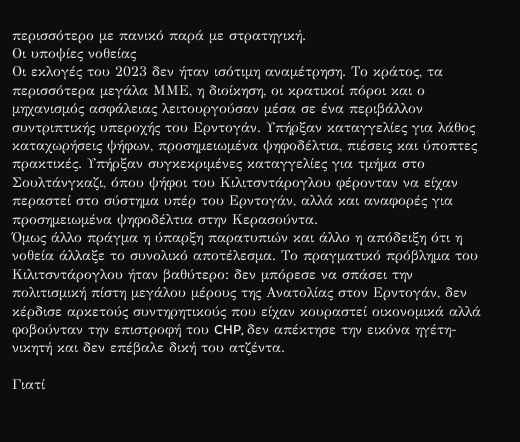περισσότερο με πανικό παρά με στρατηγική.
Οι υποψίες νοθείας
Οι εκλογές του 2023 δεν ήταν ισότιμη αναμέτρηση. Το κράτος, τα περισσότερα μεγάλα ΜΜΕ, η διοίκηση, οι κρατικοί πόροι και ο μηχανισμός ασφάλειας λειτουργούσαν μέσα σε ένα περιβάλλον συντριπτικής υπεροχής του Ερντογάν. Υπήρξαν καταγγελίες για λάθος καταχωρήσεις ψήφων, προσημειωμένα ψηφοδέλτια, πιέσεις και ύποπτες πρακτικές. Υπήρξαν συγκεκριμένες καταγγελίες για τμήμα στο Σουλτάνγκαζι, όπου ψήφοι του Κιλιτσντάρογλου φέρονταν να είχαν περαστεί στο σύστημα υπέρ του Ερντογάν, αλλά και αναφορές για προσημειωμένα ψηφοδέλτια στην Κερασούντα.
Όμως άλλο πράγμα η ύπαρξη παρατυπιών και άλλο η απόδειξη ότι η νοθεία άλλαξε το συνολικό αποτέλεσμα. Το πραγματικό πρόβλημα του Κιλιτσντάρογλου ήταν βαθύτερο: δεν μπόρεσε να σπάσει την πολιτισμική πίστη μεγάλου μέρους της Ανατολίας στον Ερντογάν, δεν κέρδισε αρκετούς συντηρητικούς που είχαν κουραστεί οικονομικά αλλά φοβούνταν την επιστροφή του CHP, δεν απέκτησε την εικόνα ηγέτη-νικητή και δεν επέβαλε δική του ατζέντα.

Γιατί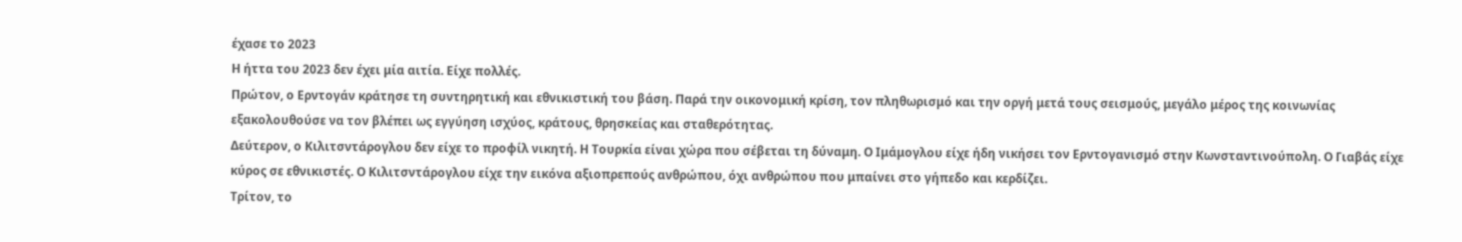έχασε το 2023
Η ήττα του 2023 δεν έχει μία αιτία. Είχε πολλές.
Πρώτον, ο Ερντογάν κράτησε τη συντηρητική και εθνικιστική του βάση. Παρά την οικονομική κρίση, τον πληθωρισμό και την οργή μετά τους σεισμούς, μεγάλο μέρος της κοινωνίας εξακολουθούσε να τον βλέπει ως εγγύηση ισχύος, κράτους, θρησκείας και σταθερότητας.
Δεύτερον, ο Κιλιτσντάρογλου δεν είχε το προφίλ νικητή. Η Τουρκία είναι χώρα που σέβεται τη δύναμη. Ο Ιμάμογλου είχε ήδη νικήσει τον Ερντογανισμό στην Κωνσταντινούπολη. Ο Γιαβάς είχε κύρος σε εθνικιστές. Ο Κιλιτσντάρογλου είχε την εικόνα αξιοπρεπούς ανθρώπου, όχι ανθρώπου που μπαίνει στο γήπεδο και κερδίζει.
Τρίτον, το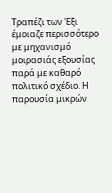Τραπέζι των Έξι έμοιαζε περισσότερο με μηχανισμό μοιρασιάς εξουσίας παρά με καθαρό πολιτικό σχέδιο. Η παρουσία μικρών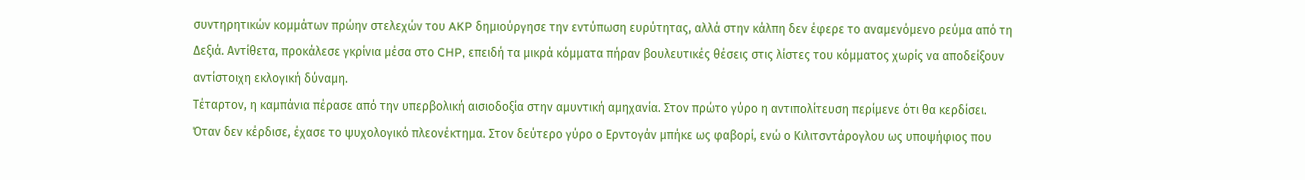συντηρητικών κομμάτων πρώην στελεχών του AKP δημιούργησε την εντύπωση ευρύτητας, αλλά στην κάλπη δεν έφερε το αναμενόμενο ρεύμα από τη Δεξιά. Αντίθετα, προκάλεσε γκρίνια μέσα στο CHP, επειδή τα μικρά κόμματα πήραν βουλευτικές θέσεις στις λίστες του κόμματος χωρίς να αποδείξουν αντίστοιχη εκλογική δύναμη.
Τέταρτον, η καμπάνια πέρασε από την υπερβολική αισιοδοξία στην αμυντική αμηχανία. Στον πρώτο γύρο η αντιπολίτευση περίμενε ότι θα κερδίσει. Όταν δεν κέρδισε, έχασε το ψυχολογικό πλεονέκτημα. Στον δεύτερο γύρο ο Ερντογάν μπήκε ως φαβορί, ενώ ο Κιλιτσντάρογλου ως υποψήφιος που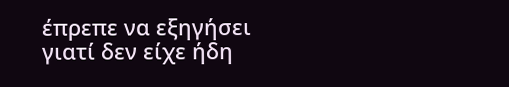έπρεπε να εξηγήσει γιατί δεν είχε ήδη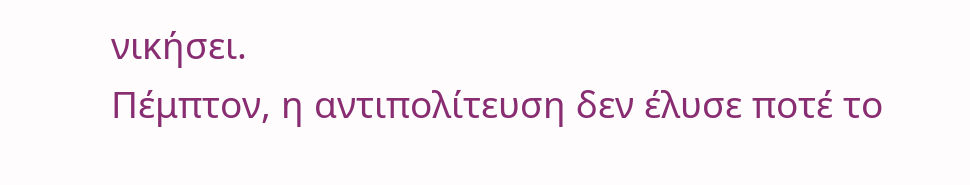νικήσει.
Πέμπτον, η αντιπολίτευση δεν έλυσε ποτέ το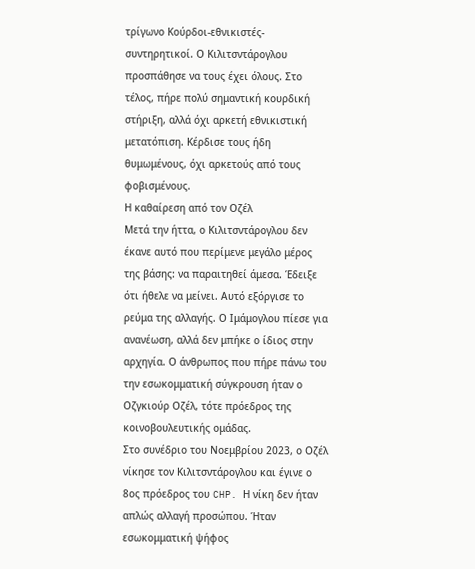τρίγωνο Κούρδοι-εθνικιστές-συντηρητικοί. Ο Κιλιτσντάρογλου προσπάθησε να τους έχει όλους. Στο τέλος, πήρε πολύ σημαντική κουρδική στήριξη, αλλά όχι αρκετή εθνικιστική μετατόπιση. Κέρδισε τους ήδη θυμωμένους, όχι αρκετούς από τους φοβισμένους.
Η καθαίρεση από τον Οζέλ
Μετά την ήττα, ο Κιλιτσντάρογλου δεν έκανε αυτό που περίμενε μεγάλο μέρος της βάσης: να παραιτηθεί άμεσα. Έδειξε ότι ήθελε να μείνει. Αυτό εξόργισε το ρεύμα της αλλαγής. Ο Ιμάμογλου πίεσε για ανανέωση, αλλά δεν μπήκε ο ίδιος στην αρχηγία. Ο άνθρωπος που πήρε πάνω του την εσωκομματική σύγκρουση ήταν ο Οζγκιούρ Οζέλ, τότε πρόεδρος της κοινοβουλευτικής ομάδας.
Στο συνέδριο του Νοεμβρίου 2023, ο Οζέλ νίκησε τον Κιλιτσντάρογλου και έγινε ο 8ος πρόεδρος του CHP. Η νίκη δεν ήταν απλώς αλλαγή προσώπου. Ήταν εσωκομματική ψήφος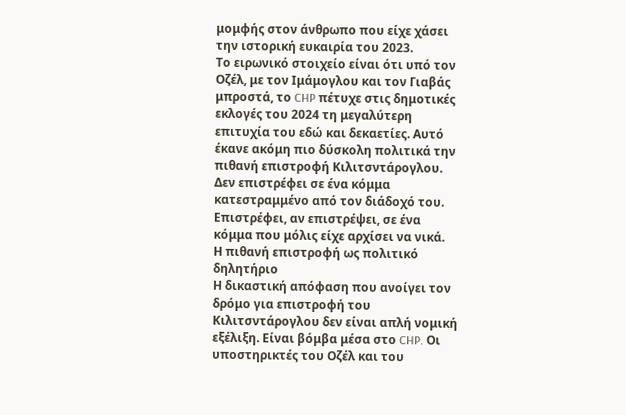μομφής στον άνθρωπο που είχε χάσει την ιστορική ευκαιρία του 2023.
Το ειρωνικό στοιχείο είναι ότι υπό τον Οζέλ, με τον Ιμάμογλου και τον Γιαβάς μπροστά, το CHP πέτυχε στις δημοτικές εκλογές του 2024 τη μεγαλύτερη επιτυχία του εδώ και δεκαετίες. Αυτό έκανε ακόμη πιο δύσκολη πολιτικά την πιθανή επιστροφή Κιλιτσντάρογλου. Δεν επιστρέφει σε ένα κόμμα κατεστραμμένο από τον διάδοχό του. Επιστρέφει, αν επιστρέψει, σε ένα κόμμα που μόλις είχε αρχίσει να νικά.
Η πιθανή επιστροφή ως πολιτικό δηλητήριο
Η δικαστική απόφαση που ανοίγει τον δρόμο για επιστροφή του Κιλιτσντάρογλου δεν είναι απλή νομική εξέλιξη. Είναι βόμβα μέσα στο CHP. Οι υποστηρικτές του Οζέλ και του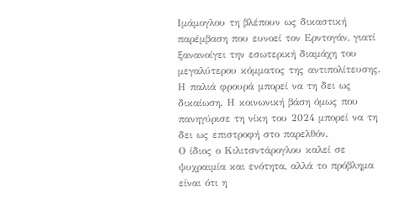Ιμάμογλου τη βλέπουν ως δικαστική παρέμβαση που ευνοεί τον Ερντογάν, γιατί ξανανοίγει την εσωτερική διαμάχη του μεγαλύτερου κόμματος της αντιπολίτευσης. Η παλιά φρουρά μπορεί να τη δει ως δικαίωση. Η κοινωνική βάση όμως που πανηγύρισε τη νίκη του 2024 μπορεί να τη δει ως επιστροφή στο παρελθόν.
Ο ίδιος ο Κιλιτσντάρογλου καλεί σε ψυχραιμία και ενότητα, αλλά το πρόβλημα είναι ότι η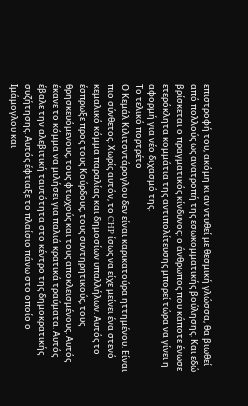επιστροφή του, ακόμη κι αν ντυθεί με θεσμική γλώσσα, θα βιωθεί από πολλούς ως ανατροπή της εσωκομματικής βούλησης. Και εδώ βρίσκεται ο πραγματικός κίνδυνος: ο άνθρωπος που κάποτε ένωσε ετερόκλητα κομμάτια της αντιπολίτευσης μπορεί τώρα να γίνει η αφορμή για νέο διχασμό της.
Το τελικό πορτρέτο
Ο Κεμάλ Κιλιτσντάρογλου δεν είναι καρικατούρα ηττημένου. Είναι πιο σύνθετος. Χωρίς αυτόν, το CHP ίσως να είχε μείνει ένα στενό κεμαλικό κόμμα παραλίας και δημοσίων υπαλλήλων. Αυτός το έσπρωξε προς τους Κούρδους, τους συντηρητικούς, τους θρησκευόμενους, τους φτωχούς και τους αποκλεισμένους. Αυτός έκανε το κόμμα να μιλήσει για παλιά κρατικά τραύματα. Αυτός έβαλε την αλεβιτική ταυτότητα στο κέντρο της δημοκρατικής συζήτησης. Αυτός έφτιαξε το πλαίσιο πάνω στο οποίο ο Ιμάμογλου και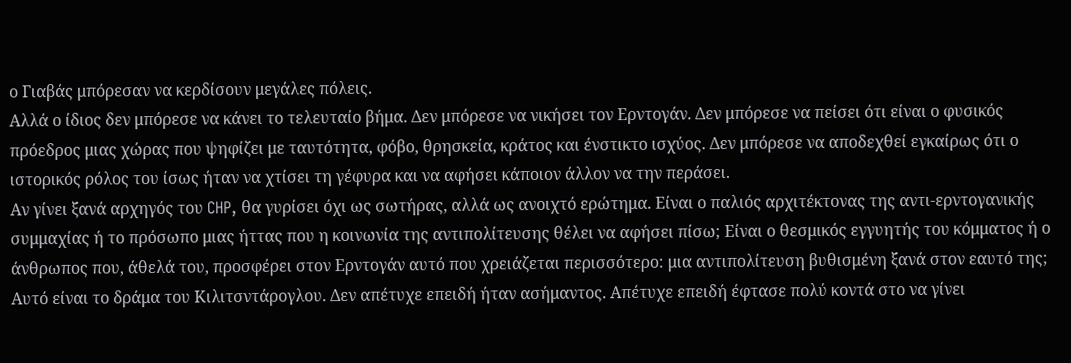ο Γιαβάς μπόρεσαν να κερδίσουν μεγάλες πόλεις.
Αλλά ο ίδιος δεν μπόρεσε να κάνει το τελευταίο βήμα. Δεν μπόρεσε να νικήσει τον Ερντογάν. Δεν μπόρεσε να πείσει ότι είναι ο φυσικός πρόεδρος μιας χώρας που ψηφίζει με ταυτότητα, φόβο, θρησκεία, κράτος και ένστικτο ισχύος. Δεν μπόρεσε να αποδεχθεί εγκαίρως ότι ο ιστορικός ρόλος του ίσως ήταν να χτίσει τη γέφυρα και να αφήσει κάποιον άλλον να την περάσει.
Αν γίνει ξανά αρχηγός του CHP, θα γυρίσει όχι ως σωτήρας, αλλά ως ανοιχτό ερώτημα. Είναι ο παλιός αρχιτέκτονας της αντι-ερντογανικής συμμαχίας ή το πρόσωπο μιας ήττας που η κοινωνία της αντιπολίτευσης θέλει να αφήσει πίσω; Είναι ο θεσμικός εγγυητής του κόμματος ή ο άνθρωπος που, άθελά του, προσφέρει στον Ερντογάν αυτό που χρειάζεται περισσότερο: μια αντιπολίτευση βυθισμένη ξανά στον εαυτό της;
Αυτό είναι το δράμα του Κιλιτσντάρογλου. Δεν απέτυχε επειδή ήταν ασήμαντος. Απέτυχε επειδή έφτασε πολύ κοντά στο να γίνει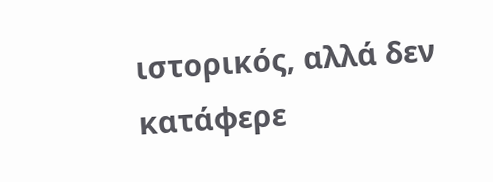ιστορικός, αλλά δεν κατάφερε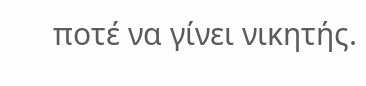ποτέ να γίνει νικητής.